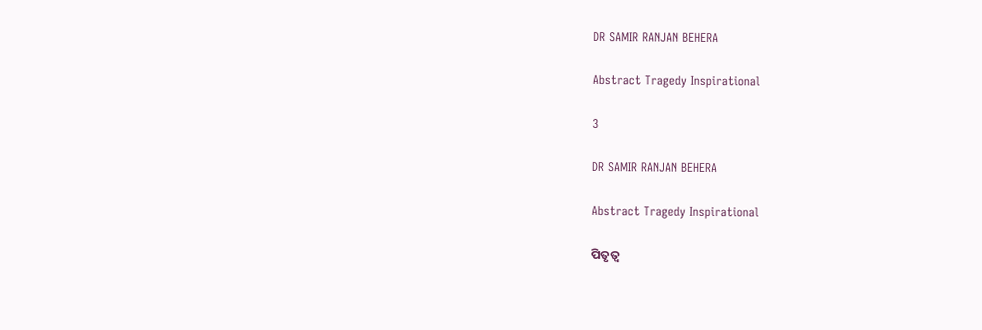DR SAMIR RANJAN BEHERA

Abstract Tragedy Inspirational

3

DR SAMIR RANJAN BEHERA

Abstract Tragedy Inspirational

ପିତୃତ୍ୱ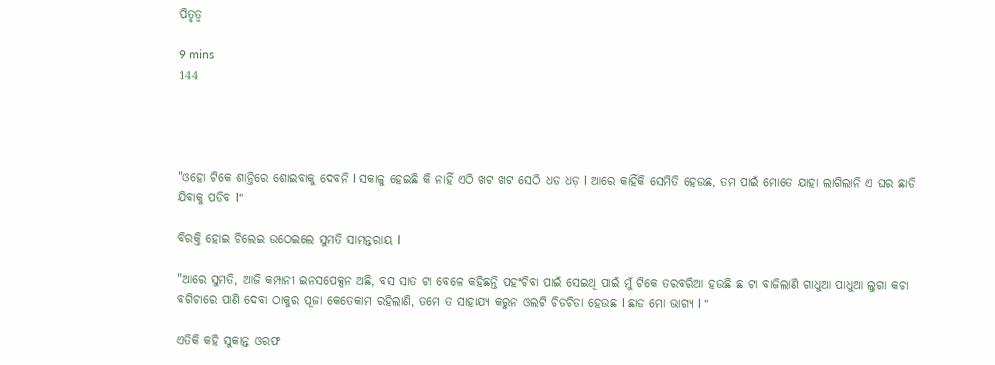ପିତୃତ୍ୱ

9 mins
144




"ଓହୋ ଟିକେ ଶାନ୍ତିରେ ଶୋଇବାକୁ ଦେବନି l ସକାଳୁ ହେଇଛି କି ନାହିଁ ଏଠି ଖଟ ଖଟ ସେଠି ଧଡ ଧଡ଼ l ଆରେ କାହିଁକି ସେମିତି ହେଉଛ, ତମ ପାଇଁ ମୋତେ ଯାହା ଲାଗିଲାନି ଏ ଘର ଛାଡି ଯିବାକୁ ପଡିବ l"

ବିରକ୍ତି ହୋଇ ଚିଲେଇ ଉଠେଇଲେ ସୁମତି ସାମନ୍ତରାୟ l

"ଆରେ ସୁମତି, ଆଜି କମ୍ପାନୀ ଇନସପେକ୍ସନ ଅଛି, ବସ ସାତ ଟା ବେଳେ କହିଛନ୍ତି ପହଂଚିବା ପାଇଁ ସେଇଥି ପାଇଁ ମୁଁ ଟିକେ ତରବରିଆ ହଉଛି ଛ ଟା ବାଜିଲାଣି ଗାଧୁଆ ପାଧୁଆ ଲୁଗା କଚା ବଗିଚାରେ ପାଣି ଦେବା ଠାକୁର ପୂଜା କେତେକାମ ରହିଲାଣି, ତମେ ତ ସାହାଯ୍ୟ କରୁନ ଓଲଟି ଚିଡଚିଡା ହେଉଛ l ଛାଡ ମୋ ଭାଗ୍ୟ l "

ଏତିକି କହି ସୁକାନ୍ତ ଓରଫ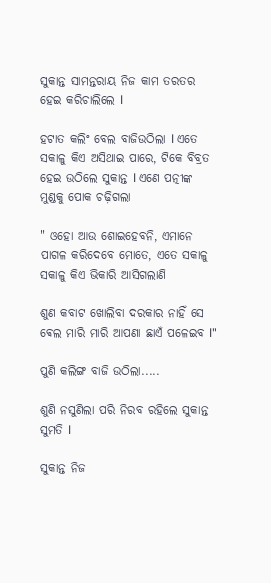ସୁକାନ୍ତ ସାମନ୍ତରାୟ ନିଜ କାମ ତରତର ହେଇ କରିଚାଲିଲେ l

ହଟାତ କଲିଂ ବେଲ ବାଜିଉଠିଲା l ଏତେ ସକାଳୁ କିଏ ଅସିଥାଇ ପାରେ, ଟିକେ ବିବ୍ରତ ହେଇ ଉଠିଲେ ସୁକାନ୍ତ l ଏଣେ ପତ୍ନୀଙ୍କ ମୁଣ୍ଡକୁ ପୋକ ଚଢ଼ିଗଲା

" ଓହୋ ଆଉ ଶୋଇହେବନି, ଏମାନେ ପାଗଳ କରିଦେବେ ମୋତେ, ଏତେ ସକାଳୁ ସକାଳୁ କିଏ ଭିକାରି ଆସିଗଲାଣି

ଶୁଣ କବାଟ ଖୋଲିବା ଦରକାର ନାହିଁ ସେ ଵେଲ ମାରି ମାରି ଆପଣା ଛାଏଁ ପଳେଇବ l"

ପୁଣି କଲିଙ୍ଗ ବାଜି ଉଠିଲା.....

ଶୁଣି ନସୁଣିଲା ପରି ନିରବ ରହିଲେ ସୁକାନ୍ତ ସୁମତି l

ସୁକାନ୍ତ ନିଜ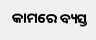କାମରେ ବ୍ୟସ୍ତ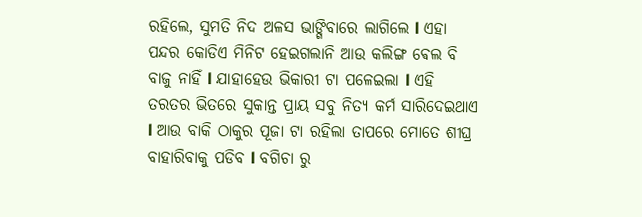ରହିଲେ, ସୁମତି ନିଦ ଅଳସ ଭାଙ୍ଗିବାରେ ଲାଗିଲେ l ଏହା ପନ୍ଦର କୋଡିଏ ମିନିଟ ହେଇଗଲାନି ଆଉ କଲିଙ୍ଗ ଵେଲ ବି ବାଜୁ ନାହିଁ l ଯାହାହେଉ ଭିକାରୀ ଟା ପଳେଇଲା l ଏହି ତରତର ଭିତରେ ସୁକାନ୍ତ ପ୍ରାୟ ସବୁ ନିତ୍ୟ କର୍ମ ସାରିଦେଇଥାଏ l ଆଉ ବାକି ଠାକୁର ପୂଜା ଟା ରହିଲା ତାପରେ ମୋତେ ଶୀଘ୍ର ବାହାରିବାକୁ ପଡିବ l ବଗିଚା ରୁ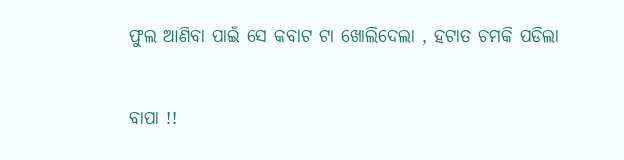ଫୁଲ ଆଣିବା ପାଇଁ ସେ କବାଟ ଟା ଖୋଲିଦେଲା , ହଟାତ ଚମକି ପଡିଲା

ବାପା !!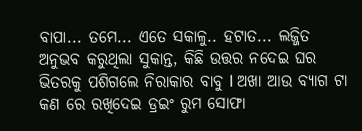ବାପା... ତମେ... ଏତେ ସକାଳୁ.. ହଟାତ... ଲଜ୍ଜିତ ଅନୁଭବ କରୁଥିଲା ସୁକାନ୍ତ, କିଛି ଉତ୍ତର ନଦେଇ ଘର ଭିତରକୁ ପଶିଗଲେ ନିରାକାର ବାବୁ l ଅଖା ଆଉ ବ୍ୟାଗ ଟା କଣ ରେ ରଖିଦେଇ ଡ୍ରଇଂ ରୁମ ସୋଫା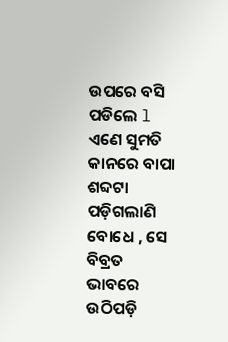ଉପରେ ବସି ପଡିଲେ l ଏଣେ ସୁମତି କାନରେ ବାପା ଶବ୍ଦଟା ପଡ଼ିଗଲାଣି ବୋଧେ , ସେ ବିବ୍ରତ ଭାବରେ ଉଠିପଡ଼ି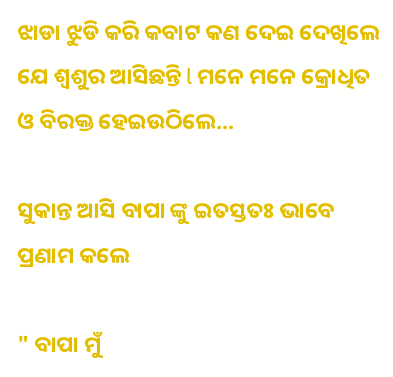ଝାଡା ଝୁଡି କରି କବାଟ କଣ ଦେଇ ଦେଖିଲେ ଯେ ଶ୍ୱଶୁର ଆସିଛନ୍ତି l ମନେ ମନେ କ୍ରୋଧିତ ଓ ବିରକ୍ତ ହେଇଉଠିଲେ...

ସୁକାନ୍ତ ଆସି ବାପା ଙ୍କୁ ଇତସ୍ତତଃ ଭାବେ ପ୍ରଣାମ କଲେ

" ବାପା ମୁଁ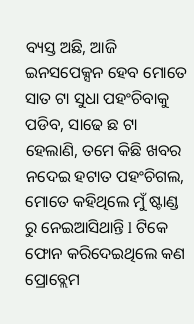ବ୍ୟସ୍ତ ଅଛି, ଆଜି ଇନସପେକ୍ସନ ହେବ ମୋତେ ସାତ ଟା ସୁଧା ପହଂଚିବାକୁ ପଡିବ, ସାଢେ ଛ ଟା ହେଲାଣି, ତମେ କିଛି ଖବର ନଦେଇ ହଟାତ ପହଂଚିଗଲ, ମୋତେ କହିଥିଲେ ମୁଁ ଷ୍ଟାଣ୍ଡ ରୁ ନେଇଆସିଥାନ୍ତି l ଟିକେ ଫୋନ କରିଦେଇଥିଲେ କଣ ପ୍ରୋବ୍ଲେମ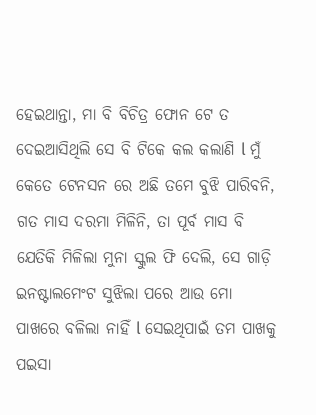ହେଇଥାନ୍ତା, ମା ବି ବିଚିତ୍ର ଫୋନ ଟେ ତ ଦେଇଆସିଥିଲି ସେ ବି ଟିକେ କଲ କଲାଣି l ମୁଁ କେତେ ଟେନସନ ରେ ଅଛି ତମେ ବୁଝି ପାରିବନି, ଗତ ମାସ ଦରମା ମିଳିନି, ତା ପୂର୍ବ ମାସ ବି ଯେତିକି ମିଳିଲା ମୁନା ସ୍କୁଲ ଫି ଦେଲି, ସେ ଗାଡ଼ି ଇନଷ୍ଟାଲମେଂଟ ସୁଝିଲା ପରେ ଆଉ ମୋ ପାଖରେ ବଳିଲା ନାହିଁ l ସେଇଥିପାଇଁ ତମ ପାଖକୁ ପଇସା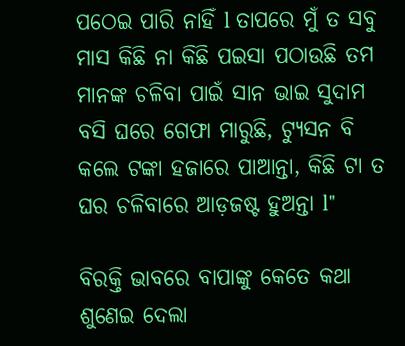ପଠେଇ ପାରି ନାହିଁ l ତାପରେ ମୁଁ ତ ସବୁ ମାସ କିଛି ନା କିଛି ପଇସା ପଠାଉଛି ତମ ମାନଙ୍କ ଚଳିବା ପାଇଁ ସାନ ଭାଇ ସୁଦାମ ବସି ଘରେ ଗେଫା ମାରୁଛି, ଟ୍ୟୁସନ ବି କଲେ ଟଙ୍କା ହଜାରେ ପାଆନ୍ତା, କିଛି ଟା ତ ଘର ଚଳିବାରେ ଆଡ଼ଜଷ୍ଟ ହୁଅନ୍ତା l"

ବିରକ୍ତି ଭାବରେ ବାପାଙ୍କୁ କେତେ କଥା ଶୁଣେଇ ଦେଲା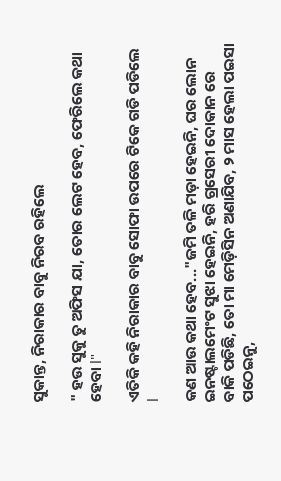ସୁକାନ୍ତ, ନିରାକାର ବାବୁ ନିରବ ରହିଲେ

" ହଉ ସୁକୁ ତୁ ଅଫିସ ଯା, ତୋର ଲେଟ ହେବ, ଫେରିଲେ କଥା ହେବା l"

ଏତିକି କହି ନିରାକାର ବାବୁ ସୋଫା ଉପରେ ଟିକେ ଗଡି ପଡିଲେ l

କଣ ଆଉ କଥା ହେବ..."ଜମି ତଳି ମଡ଼ା ହେଇନି, ଘର ଲୋନ ଇନଷ୍ଟାଲମେଂଟ ସୁଝା ହେଇନି, ହରି ଗ୍ରସେରୀ ଦୋକାନ ରେ ବାକି ପଡିଛି, ତୋ ମା ମେଡ଼ିସିନ ଅଣାଯିବ, ୨ ମାସ ହେଲା ପଇସା ପଠେଇନୁ,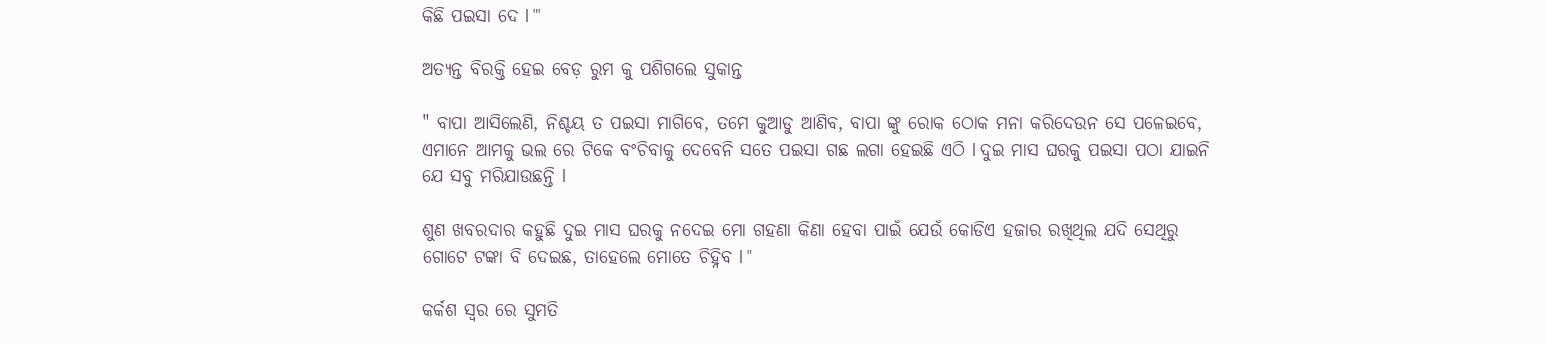କିଛି ପଇସା ଦେ l "'

ଅତ୍ୟନ୍ତ ବିରକ୍ତି ହେଇ ବେଡ଼ ରୁମ କୁ ପଶିଗଲେ ସୁକାନ୍ତ

" ବାପା ଆସିଲେଣି, ନିଶ୍ଚୟ ତ ପଇସା ମାଗିବେ, ତମେ କୁଆଡୁ ଆଣିବ, ବାପା ଙ୍କୁ ରୋକ ଠୋକ ମନା କରିଦେଉନ ସେ ପଳେଇବେ, ଏମାନେ ଆମକୁ ଭଲ ରେ ଟିକେ ବଂଚିବାକୁ ଦେବେନି ସତେ ପଇସା ଗଛ ଲଗା ହେଇଛି ଏଠି l ଦୁଇ ମାସ ଘରକୁ ପଇସା ପଠା ଯାଇନି ଯେ ସବୁ ମରିଯାଉଛନ୍ତି l

ଶୁଣ ଖବରଦାର କହୁଛି ଦୁଇ ମାସ ଘରକୁ ନଦେଇ ମୋ ଗହଣା କିଣା ହେବା ପାଇଁ ଯେଉଁ କୋଡିଏ ହଜାର ରଖିଥିଲ ଯଦି ସେଥିରୁ ଗୋଟେ ଟଙ୍କା ବି ଦେଇଛ, ତାହେଲେ ମୋତେ ଚିହ୍ନିବ l "

କର୍କଶ ସ୍ବର ରେ ସୁମତି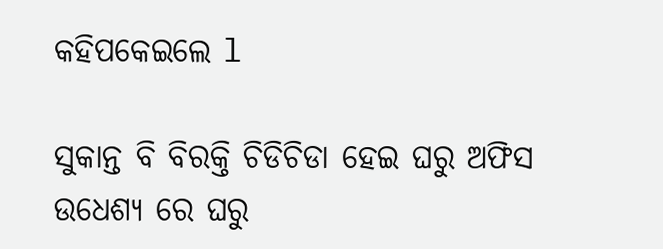କହିପକେଇଲେ l

ସୁକାନ୍ତ ବି ବିରକ୍ତି ଚିଡିଚିଡା ହେଇ ଘରୁ ଅଫିସ ଉଧେଶ୍ୟ ରେ ଘରୁ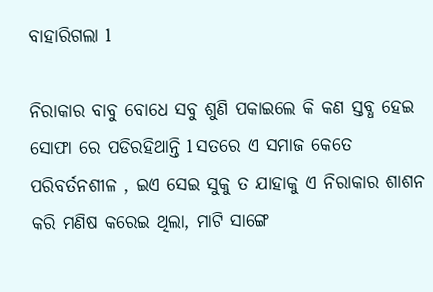ବାହାରିଗଲା l

ନିରାକାର ବାବୁ ବୋଧେ ସବୁ ଶୁଣି ପକାଇଲେ କି କଣ ସ୍ତବ୍ଧ ହେଇ ସୋଫା ରେ ପଡିରହିଥାନ୍ତି l ସତରେ ଏ ସମାଜ କେତେ ପରିବର୍ତନଶୀଳ , ଇଏ ସେଇ ସୁକୁ ତ ଯାହାକୁ ଏ ନିରାକାର ଶାଶନ କରି ମଣିଷ କରେଇ ଥିଲା, ମାଟି ସାଙ୍ଗେ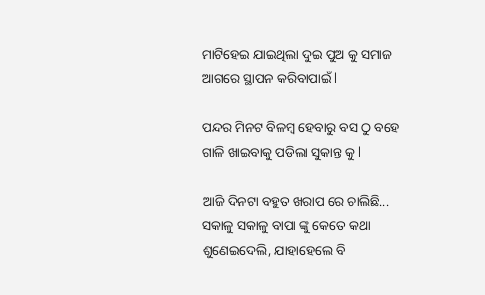ମାଟିହେଇ ଯାଇଥିଲା ଦୁଇ ପୁଅ କୁ ସମାଜ ଆଗରେ ସ୍ଥାପନ କରିବାପାଇଁ l

ପନ୍ଦର ମିନଟ ବିଳମ୍ବ ହେବାରୁ ବସ ଠୁ ବହେ ଗାଳି ଖାଇବାକୁ ପଡିଲା ସୁକାନ୍ତ କୁ l

ଆଜି ଦିନଟା ବହୁତ ଖରାପ ରେ ଚାଲିଛି... ସକାଳୁ ସକାଳୁ ବାପା ଙ୍କୁ କେତେ କଥା ଶୁଣେଇଦେଲି, ଯାହାହେଲେ ବି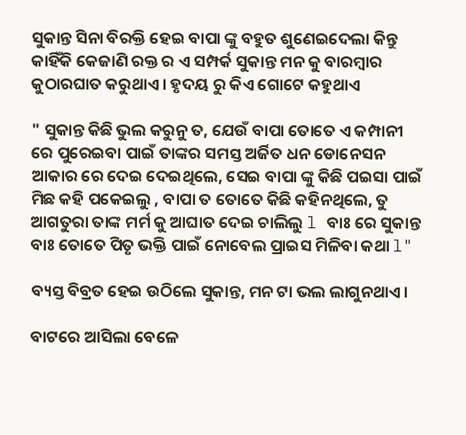ସୁକାନ୍ତ ସିନା ବିରକ୍ତି ହେଇ ବାପା ଙ୍କୁ ବହୁତ ଶୁଣେଇଦେଲା କିନ୍ତୁ କାହିଁକି କେଜାଣି ରକ୍ତ ର ଏ ସମ୍ପର୍କ ସୁକାନ୍ତ ମନ କୁ ବାରମ୍ବାର କୁଠାରଘାତ କରୁଥାଏ । ହୃଦୟ ରୁ କିଏ ଗୋଟେ କହୁଥାଏ

" ସୁକାନ୍ତ କିଛି ଭୁଲ କରୁନୁ ତ, ଯେଉଁ ବାପା ତୋତେ ଏ କମ୍ପାନୀ ରେ ପୁରେଇବା ପାଇଁ ତାଙ୍କର ସମସ୍ତ ଅର୍ଜିତ ଧନ ଡୋନେସନ ଆକାର ରେ ଦେଇ ଦେଇଥିଲେ, ସେଇ ବାପା ଙ୍କୁ କିଛି ପଇସା ପାଇଁ ମିଛ କହି ପକେଇଲୁ , ବାପା ତ ତୋତେ କିଛି କହିନଥିଲେ, ତୁ ଆଗତୁରା ତାଙ୍କ ମର୍ମ କୁ ଆଘାତ ଦେଇ ଚାଲିଲୁ l ବାଃ ରେ ସୁକାନ୍ତ ବାଃ ତୋତେ ପିତୃ ଭକ୍ତି ପାଇଁ ନୋବେଲ ପ୍ରାଇସ ମିଳିବା କଥା l"

ବ୍ୟସ୍ତ ବିବ୍ରତ ହେଇ ଉଠିଲେ ସୁକାନ୍ତ, ମନ ଟା ଭଲ ଲାଗୁନଥାଏ ।

ବାଟରେ ଆସିଲା ବେଳେ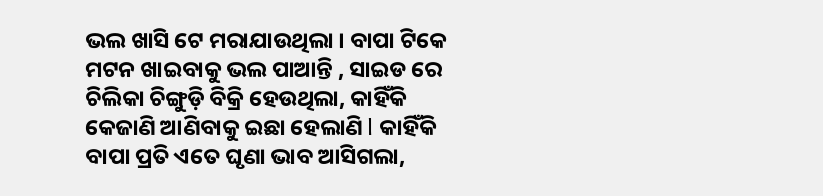ଭଲ ଖାସି ଟେ ମରାଯାଉଥିଲା । ବାପା ଟିକେ ମଟନ ଖାଇବାକୁ ଭଲ ପାଆନ୍ତି , ସାଇଡ ରେ ଚିଲିକା ଚିଙ୍ଗୁଡ଼ି ବିକ୍ରି ହେଉଥିଲା, କାହିଁକି କେଜାଣି ଆଣିବାକୁ ଇଛା ହେଲାଣି l କାହିଁକି ବାପା ପ୍ରତି ଏତେ ଘୃଣା ଭାବ ଆସିଗଲା,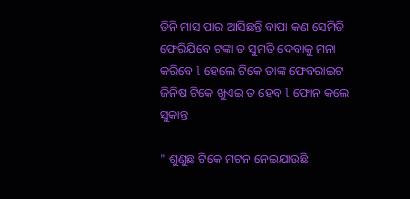ତିନି ମାସ ପାର ଆସିଛନ୍ତି ବାପା କଣ ସେମିତି ଫେରିଯିବେ ଟଙ୍କା ତ ସୁମତି ଦେବାକୁ ମନା କରିବେ l ହେଲେ ଟିକେ ତାଙ୍କ ଫେବରାଇଟ ଜିନିଷ ଟିକେ ଖୁଏଇ ତ ହେବ l ଫୋନ କଲେ ସୁକାନ୍ତ

" ଶୁଣୁଛ ଟିକେ ମଟନ ନେଇଯାଉଛି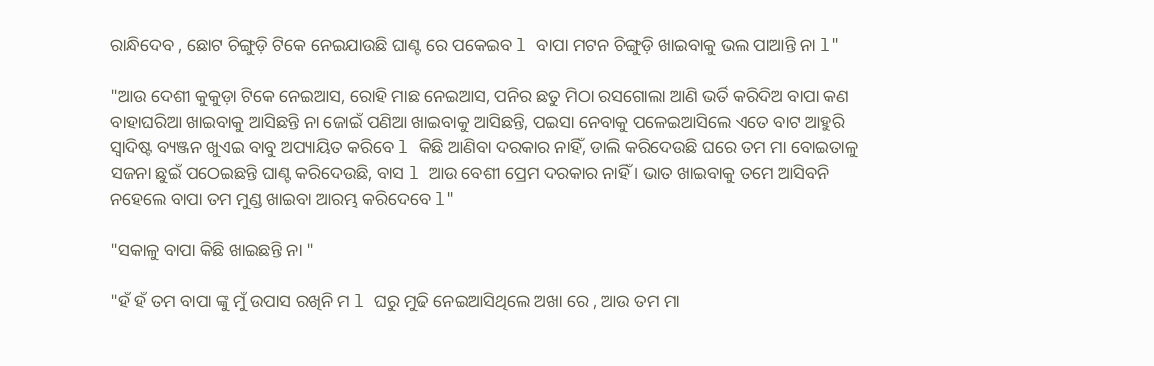ରାନ୍ଧିଦେବ , ଛୋଟ ଚିଙ୍ଗୁଡ଼ି ଟିକେ ନେଇଯାଉଛି ଘାଣ୍ଟ ରେ ପକେଇବ l ବାପା ମଟନ ଚିଙ୍ଗୁଡ଼ି ଖାଇବାକୁ ଭଲ ପାଆନ୍ତି ନା l"

"ଆଉ ଦେଶୀ କୁକୁଡ଼ା ଟିକେ ନେଇଆସ, ରୋହି ମାଛ ନେଇଆସ, ପନିର ଛତୁ ମିଠା ରସଗୋଲା ଆଣି ଭର୍ତି କରିଦିଅ ବାପା କଣ ବାହାଘରିଆ ଖାଇବାକୁ ଆସିଛନ୍ତି ନା ଜୋଇଁ ପଣିଆ ଖାଇବାକୁ ଆସିଛନ୍ତି, ପଇସା ନେବାକୁ ପଳେଇଆସିଲେ ଏତେ ବାଟ ଆହୁରି ସ୍ୱାଦିଷ୍ଟ ବ୍ୟଞ୍ଜନ ଖୁଏଇ ବାବୁ ଅପ୍ୟାୟିତ କରିବେ l କିଛି ଆଣିବା ଦରକାର ନାହିଁ, ଡାଲି କରିଦେଉଛି ଘରେ ତମ ମା ବୋଇତାଳୁ ସଜନା ଛୁଇଁ ପଠେଇଛନ୍ତି ଘାଣ୍ଟ କରିଦେଉଛି, ବାସ l ଆଉ ବେଶୀ ପ୍ରେମ ଦରକାର ନାହିଁ । ଭାତ ଖାଇବାକୁ ତମେ ଆସିବନି ନହେଲେ ବାପା ତମ ମୁଣ୍ଡ ଖାଇବା ଆରମ୍ଭ କରିଦେବେ l"

"ସକାଳୁ ବାପା କିଛି ଖାଇଛନ୍ତି ନା "

"ହଁ ହଁ ତମ ବାପା ଙ୍କୁ ମୁଁ ଉପାସ ରଖିନି ମ l ଘରୁ ମୁଢି ନେଇଆସିଥିଲେ ଅଖା ରେ , ଆଉ ତମ ମା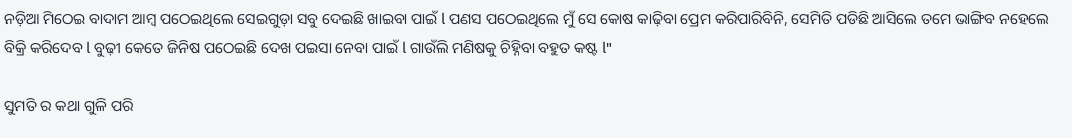ନଡ଼ିଆ ମିଠେଇ ବାଦାମ ଆମ୍ବ ପଠେଇଥିଲେ ସେଇଗୁଡ଼ା ସବୁ ଦେଇଛି ଖାଇବା ପାଇଁ l ପଣସ ପଠେଇଥିଲେ ମୁଁ ସେ କୋଷ କାଢ଼ିବା ପ୍ରେମ କରିପାରିବିନି, ସେମିତି ପଡିଛି ଆସିଲେ ତମେ ଭାଙ୍ଗିବ ନହେଲେ ବିକ୍ରି କରିଦେବ l ବୁଢ଼ୀ କେତେ ଜିନିଷ ପଠେଇଛି ଦେଖ ପଇସା ନେବା ପାଇଁ l ଗାଉଁଲି ମଣିଷକୁ ଚିହ୍ନିବା ବହୁତ କଷ୍ଟ l"

ସୁମତି ର କଥା ଗୁଳି ପରି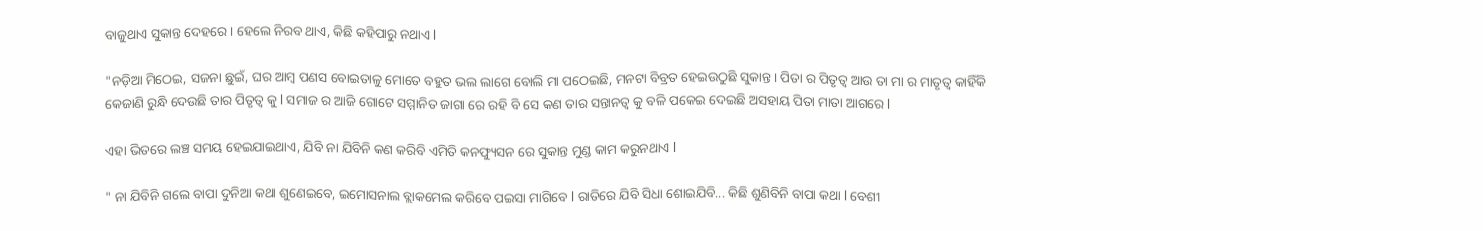ବାଜୁଥାଏ ସୁକାନ୍ତ ଦେହରେ । ହେଲେ ନିରବ ଥାଏ, କିଛି କହିପାରୁ ନଥାଏ l

"ନଡ଼ିଆ ମିଠେଇ, ସଜନା ଛୁଇଁ, ଘର ଆମ୍ବ ପଣସ ବୋଇତାଳୁ ମୋତେ ବହୁତ ଭଲ ଲାଗେ ବୋଲି ମା ପଠେଇଛି, ମନଟା ବିବ୍ରତ ହେଇଉଠୁଛି ସୁକାନ୍ତ । ପିତା ର ପିତୃତ୍ୱ ଆଉ ତା ମା ର ମାତୃତ୍ୱ କାହିଁକି କେଜାଣି ରୁନ୍ଧି ଦେଉଛି ତାର ପିତୃତ୍ୱ କୁ l ସମାଜ ର ଆଜି ଗୋଟେ ସମ୍ମାନିତ ଜାଗା ରେ ରହି ବି ସେ କଣ ତାର ସନ୍ତାନତ୍ଵ କୁ ବଳି ପକେଇ ଦେଇଛି ଅସହାୟ ପିତା ମାତା ଆଗରେ l

ଏହା ଭିତରେ ଲଞ୍ଚ ସମୟ ହେଇଯାଇଥାଏ, ଯିବି ନା ଯିବିନି କଣ କରିବି ଏମିତି କନଫ୍ୟୁସନ ରେ ସୁକାନ୍ତ ମୁଣ୍ଡ କାମ କରୁନଥାଏ l

" ନା ଯିବିନି ଗଲେ ବାପା ଦୁନିଆ କଥା ଶୁଣେଇବେ, ଇମୋସନାଲ ବ୍ଲାକମେଲ କରିବେ ପଇସା ମାଗିବେ l ରାତିରେ ଯିବି ସିଧା ଶୋଇଯିବି... କିଛି ଶୁଣିବିନି ବାପା କଥା l ବେଶୀ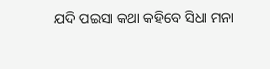ଯଦି ପଇସା କଥା କହିବେ ସିଧା ମନା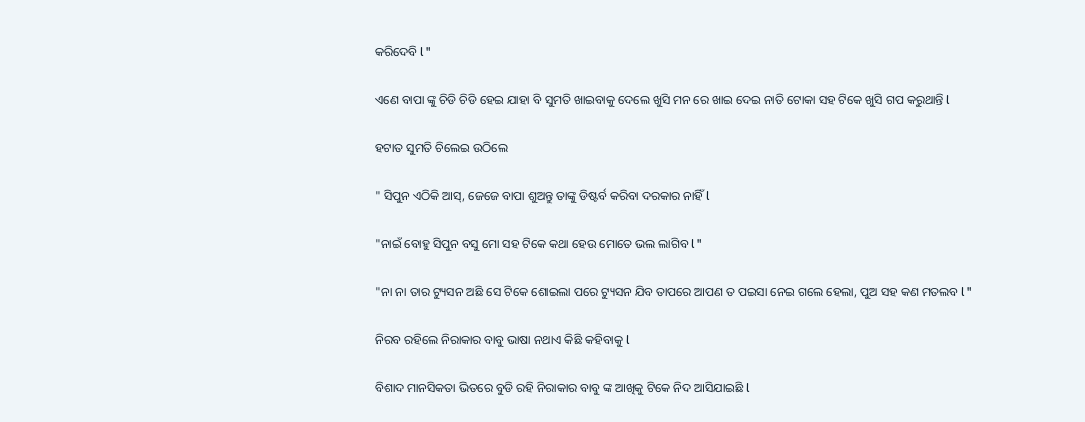କରିଦେବି l "

ଏଣେ ବାପା ଙ୍କୁ ଚିଡି ଚିଡି ହେଇ ଯାହା ବି ସୁମତି ଖାଇବାକୁ ଦେଲେ ଖୁସି ମନ ରେ ଖାଇ ଦେଇ ନାତି ଟୋକା ସହ ଟିକେ ଖୁସି ଗପ କରୁଥାନ୍ତି l

ହଟାତ ସୁମତି ଚିଲେଇ ଉଠିଲେ

" ସିପୁନ ଏଠିକି ଆସ୍, ଜେଜେ ବାପା ଶୁଅନ୍ତୁ ତାଙ୍କୁ ଡିଷ୍ଟର୍ବ କରିବା ଦରକାର ନାହିଁ l

"ନାଇଁ ବୋହୁ ସିପୁନ ବସୁ ମୋ ସହ ଟିକେ କଥା ହେଉ ମୋତେ ଭଲ ଲାଗିବ l "

"ନା ନା ତାର ଟ୍ୟୁସନ ଅଛି ସେ ଟିକେ ଶୋଇଲା ପରେ ଟ୍ୟୁସନ ଯିବ ତାପରେ ଆପଣ ତ ପଇସା ନେଇ ଗଲେ ହେଲା, ପୁଅ ସହ କଣ ମତଲବ l "

ନିରବ ରହିଲେ ନିରାକାର ବାବୁ ଭାଷା ନଥାଏ କିଛି କହିବାକୁ l

ବିଶାଦ ମାନସିକତା ଭିତରେ ବୁଡି ରହି ନିରାକାର ବାବୁ ଙ୍କ ଆଖିକୁ ଟିକେ ନିଦ ଆସିଯାଇଛି l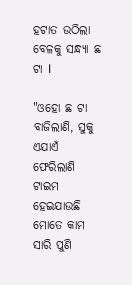ହଟାତ ଉଠିଲା ବେଳକୁ ସନ୍ଧ୍ୟା ଛ ଟା l

"ଓହୋ ଛ ଟା ବାଜିଲାଣି, ସୁକୁ ଏଯାଏଁ ଫେରିଲାଣି ଟାଇମ ହେଇଯାଉଛି ମୋତେ କାମ ସାରି ପୁଣି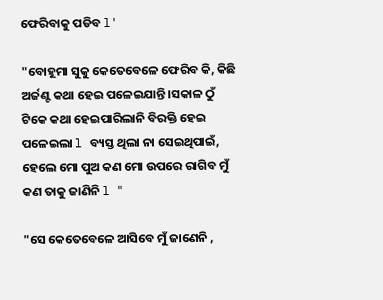ଫେରିବାକୁ ପଡିବ l'

"ବୋହୂମା ସୁକୁ କେତେବେଳେ ଫେରିବ କି, କିଛି ଅର୍ଜଣ୍ଟ କଥା ହେଇ ପଳେଇଯାନ୍ତି ।ସକାଳ ଠୁଁ ଟିକେ କଥା ହେଇପାରିଲାନି ବିରକ୍ତି ହେଇ ପଳେଇଲା l ବ୍ୟସ୍ତ ଥିଲା ନା ସେଇଥିପାଇଁ, ହେଲେ ମୋ ପୁଅ କଣ ମୋ ଉପରେ ରାଗିବ ମୁଁ କଣ ତାକୁ ଜାଣିନି l "

"ସେ କେତେବେଳେ ଆସିବେ ମୁଁ ଜାଣେନି ,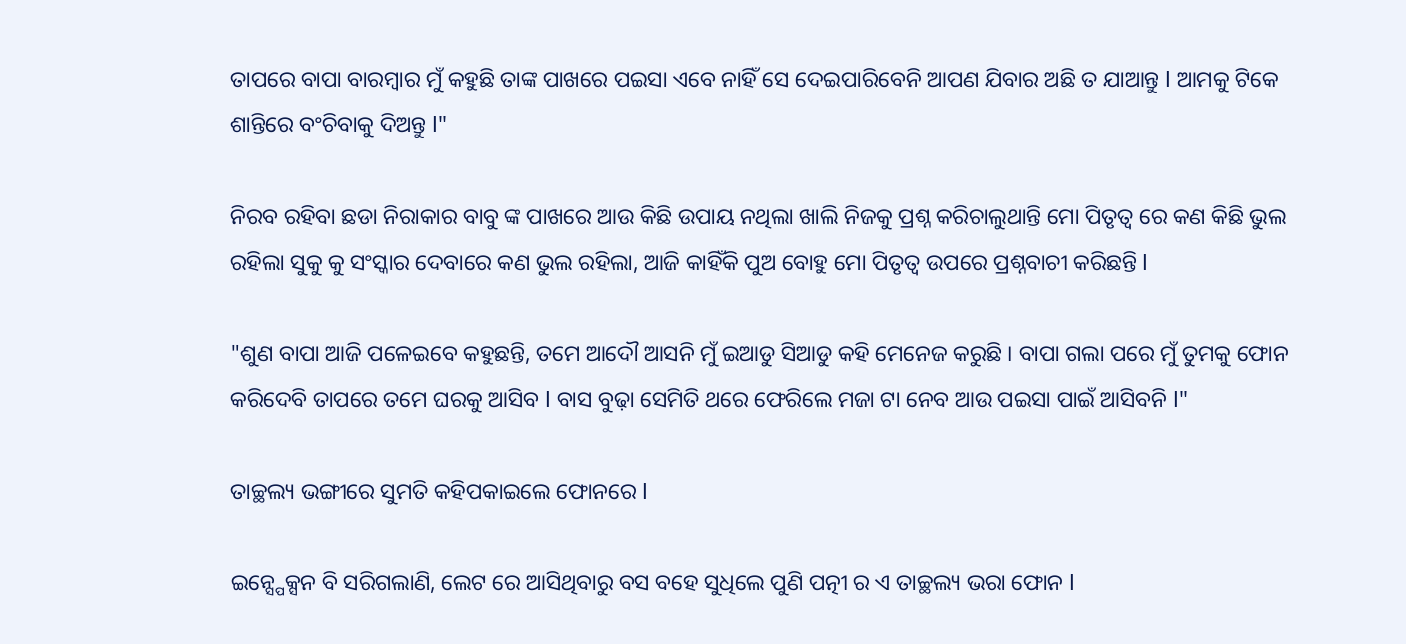ତାପରେ ବାପା ବାରମ୍ବାର ମୁଁ କହୁଛି ତାଙ୍କ ପାଖରେ ପଇସା ଏବେ ନାହିଁ ସେ ଦେଇପାରିବେନି ଆପଣ ଯିବାର ଅଛି ତ ଯାଆନ୍ତୁ l ଆମକୁ ଟିକେ ଶାନ୍ତିରେ ବଂଚିବାକୁ ଦିଅନ୍ତୁ l"

ନିରବ ରହିବା ଛଡା ନିରାକାର ବାବୁ ଙ୍କ ପାଖରେ ଆଉ କିଛି ଉପାୟ ନଥିଲା ଖାଲି ନିଜକୁ ପ୍ରଶ୍ନ କରିଚାଲୁଥାନ୍ତି ମୋ ପିତୃତ୍ୱ ରେ କଣ କିଛି ଭୁଲ ରହିଲା ସୁକୁ କୁ ସଂସ୍କାର ଦେବାରେ କଣ ଭୁଲ ରହିଲା, ଆଜି କାହିଁକି ପୁଅ ବୋହୁ ମୋ ପିତୃତ୍ୱ ଉପରେ ପ୍ରଶ୍ନବାଚୀ କରିଛନ୍ତି l

"ଶୁଣ ବାପା ଆଜି ପଳେଇବେ କହୁଛନ୍ତି, ତମେ ଆଦୌ ଆସନି ମୁଁ ଇଆଡୁ ସିଆଡୁ କହି ମେନେଜ କରୁଛି । ବାପା ଗଲା ପରେ ମୁଁ ତୁମକୁ ଫୋନ କରିଦେବି ତାପରେ ତମେ ଘରକୁ ଆସିବ l ବାସ ବୁଢ଼ା ସେମିତି ଥରେ ଫେରିଲେ ମଜା ଟା ନେବ ଆଉ ପଇସା ପାଇଁ ଆସିବନି l"

ତାଚ୍ଛଲ୍ୟ ଭଙ୍ଗୀରେ ସୁମତି କହିପକାଇଲେ ଫୋନରେ l

ଇନ୍ସ୍ପେକ୍ସନ ବି ସରିଗଲାଣି, ଲେଟ ରେ ଆସିଥିବାରୁ ବସ ବହେ ସୁଧିଲେ ପୁଣି ପତ୍ନୀ ର ଏ ତାଚ୍ଛଲ୍ୟ ଭରା ଫୋନ l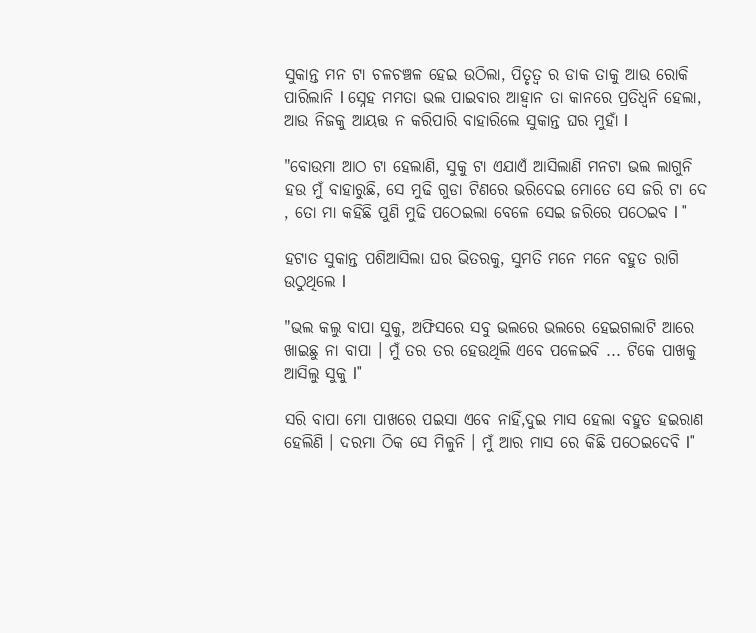ସୁକାନ୍ତ ମନ ଟା ଚଳଚଞ୍ଚଳ ହେଇ ଉଠିଲା, ପିତୃତ୍ୱ ର ଡାକ ତାକୁ ଆଉ ରୋକି ପାରିଲାନି l ସ୍ନେହ ମମତା ଭଲ ପାଇବାର ଆହ୍ୱାନ ତା କାନରେ ପ୍ରତିଧ୍ୱନି ହେଲା, ଆଉ ନିଜକୁ ଆୟତ୍ତ ନ କରିପାରି ବାହାରିଲେ ସୁକାନ୍ତ ଘର ମୁହାଁ l

"ବୋଉମା ଆଠ ଟା ହେଲାଣି, ସୁକୁ ଟା ଏଯାଏଁ ଆସିଲାଣି ମନଟା ଭଲ ଲାଗୁନି ହଉ ମୁଁ ବାହାରୁଛି, ସେ ମୁଢି ଗୁଡା ଟିଣରେ ଭରିଦେଇ ମୋତେ ସେ ଜରି ଟା ଦେ , ତୋ ମା କହିଛି ପୁଣି ମୁଢି ପଠେଇଲା ବେଳେ ସେଇ ଜରିରେ ପଠେଇବ l "

ହଟାତ ସୁକାନ୍ତ ପଶିଆସିଲା ଘର ଭିତରକୁ, ସୁମତି ମନେ ମନେ ବହୁତ ରାଗି ଉଠୁଥିଲେ l

"ଭଲ କଲୁ ବାପା ସୁକୁ, ଅଫିସରେ ସବୁ ଭଲରେ ଭଲରେ ହେଇଗଲାଟି ଆରେ ଖାଇଛୁ ନା ବାପା । ମୁଁ ତର ତର ହେଉଥିଲି ଏବେ ପଳେଇବି ... ଟିକେ ପାଖକୁ ଆସିଲୁ ସୁକୁ l"

ସରି ବାପା ମୋ ପାଖରେ ପଇସା ଏବେ ନାହିଁ,ଦୁଇ ମାସ ହେଲା ବହୁତ ହଇରାଣ ହେଲିଣି । ଦରମା ଠିକ ସେ ମିଳୁନି । ମୁଁ ଆର ମାସ ରେ କିଛି ପଠେଇଦେବି l"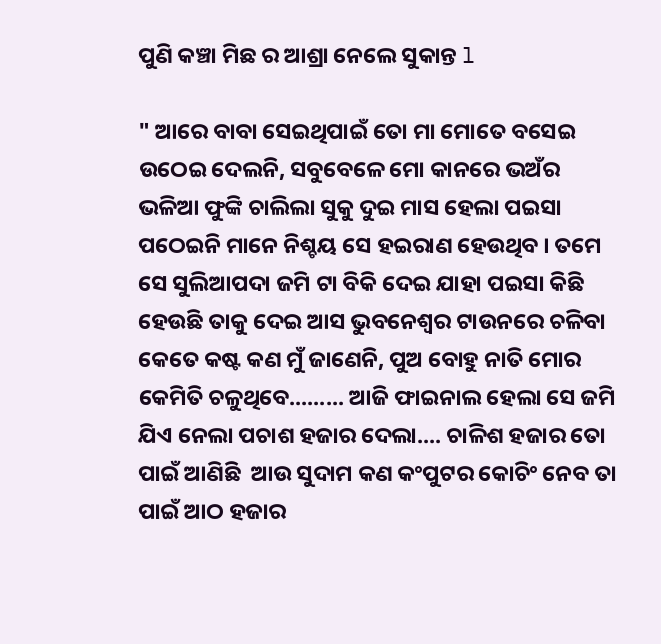ପୁଣି କଞ୍ଚା ମିଛ ର ଆଶ୍ରା ନେଲେ ସୁକାନ୍ତ l

" ଆରେ ବାବା ସେଇଥିପାଇଁ ତୋ ମା ମୋତେ ବସେଇ ଉଠେଇ ଦେଲନି, ସବୁବେଳେ ମୋ କାନରେ ଭଅଁର ଭଳିଆ ଫୁଙ୍କି ଚାଲିଲା ସୁକୁ ଦୁଇ ମାସ ହେଲା ପଇସା ପଠେଇନି ମାନେ ନିଶ୍ଚୟ ସେ ହଇରାଣ ହେଉଥିବ । ତମେ ସେ ସୁଲିଆପଦା ଜମି ଟା ବିକି ଦେଇ ଯାହା ପଇସା କିଛି ହେଉଛି ତାକୁ ଦେଇ ଆସ ଭୁବନେଶ୍ୱର ଟାଉନରେ ଚଳିବା କେତେ କଷ୍ଟ କଣ ମୁଁ ଜାଣେନି, ପୁଅ ବୋହୁ ନାତି ମୋର କେମିତି ଚଳୁଥିବେ......... ଆଜି ଫାଇନାଲ ହେଲା ସେ ଜମି ଯିଏ ନେଲା ପଚାଶ ହଜାର ଦେଲା.... ଚାଳିଶ ହଜାର ତୋ ପାଇଁ ଆଣିଛି  ଆଉ ସୁଦାମ କଣ କଂପୁଟର କୋଚିଂ ନେବ ତା ପାଇଁ ଆଠ ହଜାର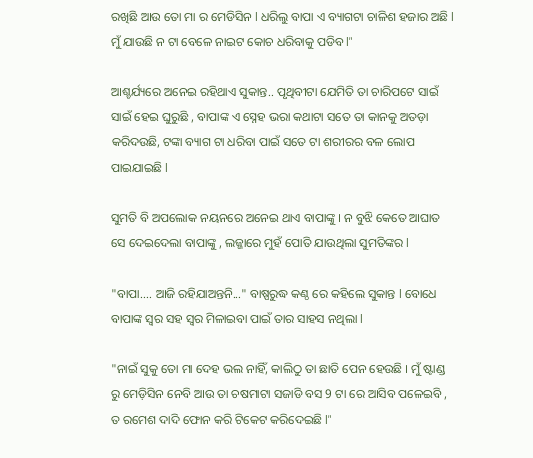ରଖିଛି ଆଉ ତୋ ମା ର ମେଡିସିନ l ଧରିଲୁ ବାପା ଏ ବ୍ୟାଗଟା ଚାଳିଶ ହଜାର ଅଛି l ମୁଁ ଯାଉଛି ନ ଟା ବେଳେ ନାଇଟ କୋଚ ଧରିବାକୁ ପଡିବ l"

ଆଶ୍ଚର୍ଯ୍ୟରେ ଅନେଇ ରହିଥାଏ ସୁକାନ୍ତ.. ପୃଥିବୀଟା ଯେମିତି ତା ଚାରିପଟେ ସାଇଁ ସାଇଁ ହେଇ ଘୁରୁଛି , ବାପାଙ୍କ ଏ ସ୍ନେହ ଭରା କଥାଟା ସତେ ତା କାନକୁ ଅତଡ଼ା କରିଦଉଛି, ଟଙ୍କା ବ୍ୟାଗ ଟା ଧରିବା ପାଇଁ ସତେ ଟା ଶରୀରର ବଳ ଲୋପ ପାଇଯାଇଛି l

ସୁମତି ବି ଅପଲୋକ ନୟନରେ ଅନେଇ ଥାଏ ବାପାଙ୍କୁ । ନ ବୁଝି କେତେ ଆଘାତ ସେ ଦେଇଦେଲା ବାପାଙ୍କୁ , ଲଜ୍ଜାରେ ମୁହଁ ପୋତି ଯାଉଥିଲା ସୁମତିଙ୍କର l

"ବାପା.... ଆଜି ରହିଯାଅନ୍ତନି..." ବାଷ୍ପରୁଦ୍ଧ କଣ୍ଠ ରେ କହିଲେ ସୁକାନ୍ତ l ବୋଧେ ବାପାଙ୍କ ସ୍ବର ସହ ସ୍ବର ମିଳାଇବା ପାଇଁ ତାର ସାହସ ନଥିଲା l

"ନାଇଁ ସୁକୁ ତୋ ମା ଦେହ ଭଲ ନାହିଁ, କାଲିଠୁ ତା ଛାତି ପେନ ହେଉଛି । ମୁଁ ଷ୍ଟାଣ୍ଡ ରୁ ମେଡ଼ିସିନ ନେବି ଆଉ ତା ଚଷମାଟା ସଜାଡି ବସ 9 ଟା ରେ ଆସିବ ପଳେଇବି , ତ ରମେଶ ଦାଦି ଫୋନ କରି ଟିକେଟ କରିଦେଇଛି l"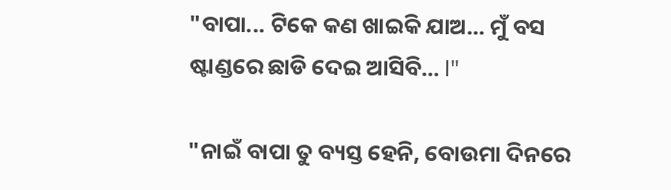"ବାପା... ଟିକେ କଣ ଖାଇକି ଯାଅ... ମୁଁ ବସ ଷ୍ଟାଣ୍ଡରେ ଛାଡି ଦେଇ ଆସିବି... l"

"ନାଇଁ ବାପା ତୁ ବ୍ୟସ୍ତ ହେନି, ବୋଉମା ଦିନରେ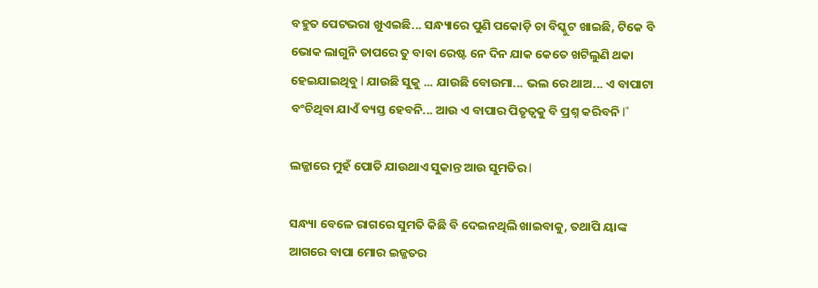ବହୁତ ପେଟଭରା ଖୁଏଇଛି... ସନ୍ଧ୍ୟାରେ ପୁଣି ପକୋଡ଼ି ଚା ବିସ୍କୁଟ ଖାଇଛି, ଟିକେ ବି ଭୋକ ଲାଗୁନି ତାପରେ ତୁ ବାବା ରେଷ୍ଟ ନେ ଦିନ ଯାକ କେତେ ଖଟିଲୁଣି ଥକା ହେଇଯାଇଥିବୁ l ଯାଉଛି ସୁକୁ ... ଯାଉଛି ବୋଉମା... ଭଲ ରେ ଥାଅ... ଏ ବାପାଟା ବଂଚିଥିବା ଯାଏଁ ବ୍ୟସ୍ତ ହେବନି... ଆଉ ଏ ବାପାର ପିତୃତ୍ୱକୁ ବି ପ୍ରଶ୍ନ କରିବନି l"

ଲଜ୍ଜାରେ ମୁହଁ ପୋତି ଯାଉଥାଏ ସୁକାନ୍ତ ଆଉ ସୁମତିର l

ସନ୍ଧ୍ୟା ବେଳେ ରାଗରେ ସୁମତି କିଛି ବି ଦେଇନଥିଲି ଖାଇବାକୁ, ତଥାପି ୟାଙ୍କ ଆଗରେ ବାପା ମୋର ଇଜ୍ଜତର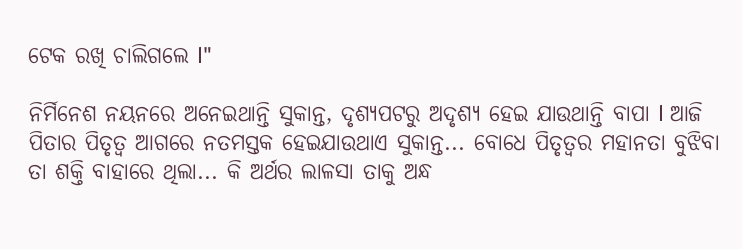ଟେକ ରଖି ଚାଲିଗଲେ l"

ନିର୍ମିନେଶ ନୟନରେ ଅନେଇଥାନ୍ତି ସୁକାନ୍ତ, ଦୃଶ୍ୟପଟରୁ ଅଦୃଶ୍ୟ ହେଇ ଯାଉଥାନ୍ତି ବାପା l ଆଜି ପିତାର ପିତୃତ୍ୱ ଆଗରେ ନତମସ୍ତକ ହେଇଯାଉଥାଏ ସୁକାନ୍ତ... ବୋଧେ ପିତୃତ୍ୱର ମହାନତା ବୁଝିବା ତା ଶକ୍ତି ବାହାରେ ଥିଲା... କି ଅର୍ଥର ଲାଳସା ତାକୁ ଅନ୍ଧ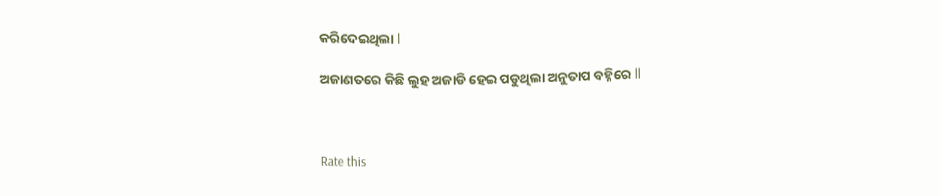କରିଦେଇଥିଲା l

ଅଜାଣତରେ କିଛି ଲୁହ ଅଜାଡି ହେଇ ପଡୁଥିଲା ଅନୁତାପ ବହ୍ନିରେ ll



Rate this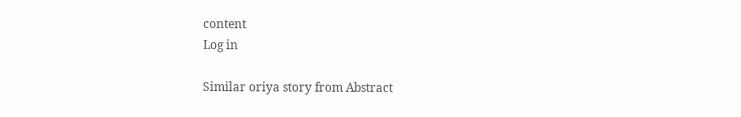content
Log in

Similar oriya story from Abstract